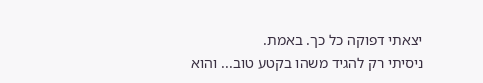יצאתי דפוקה כל כך. באמת.
ניסיתי רק להגיד משהו בקטע טוב... והוא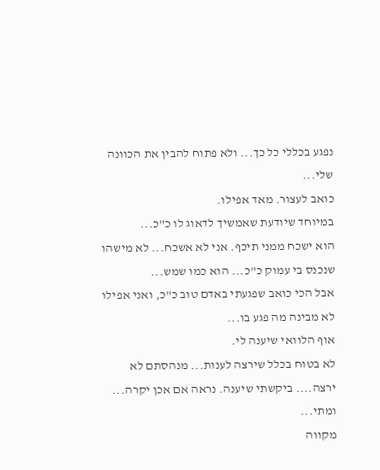נפגע בכללי כל כך... ולא פתוח להבין את הכוונה שלי...
כואב לעצור. מאד אפילו.
במיוחד שיודעת שאמשיך לדאוג לו כ"כ...
הוא ישכח ממני תיכף. אני לא אשכח... לא מישהו שנכנס בי עמוק כ"כ... הוא כמו שמש...
אבל הכי כואב שפגעתי באדם טוב כ"כ, ואני אפילו לא מבינה מה פגע בו...
אוף הלוואי שיענה לי.
לא בטוח בכלל שירצה לענות... מנהסתם לא ירצה.... ביקשתי שיענה. נראה אם אכן יקרה... ומתי...
מקווה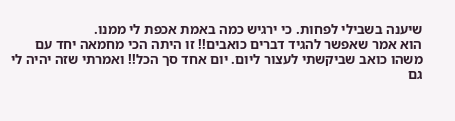שיענה בשבילי לפחות. כי ירגיש כמה באמת אכפת לי ממנו.
הוא אמר שאפשר להגיד דברים כואבים!! זו היתה הכי מחמאה יחד עם משהו כואב שביקשתי לעצור ליום. יום אחד סך הכל!! ואמרתי שזה יהיה לי גם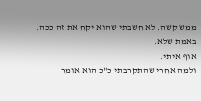ממש קשה. לא חשבתי שהוא יקח את זה ככה. באמת שלא.
אוף איתי.
ולמה אחרי שהתקרבתי כ"כ הוא אומר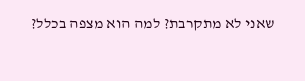שאני לא מתקרבת? למה הוא מצפה בכלל?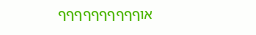אוףףףףףףףףףף